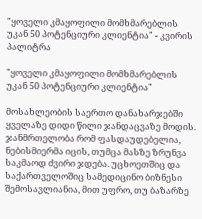"ყოველი კმაყოფილი მომხმარებლის უკან 50 პოტენციური კლიენტია" - კვირის პალიტრა

"ყოველი კმაყოფილი მომხმარებლის უკან 50 პოტენციური კლიენტია"

მოსახლეობის საერთო დანახარჯებში ყველაზე დიდი წილი ჯანდაცვაზე მოდის. ჯანმრთელობა რომ ფასდაუდებელია, ნებისმიერმა იცის, თუმცა მასზე ზრუნვა საკმაოდ ძვირი ჯდება. უცხოეთშიც და საქართველოშიც სამედიცინო ბიზნესი შემოსავლიანია, მით უფრო, თუ ბაზარზე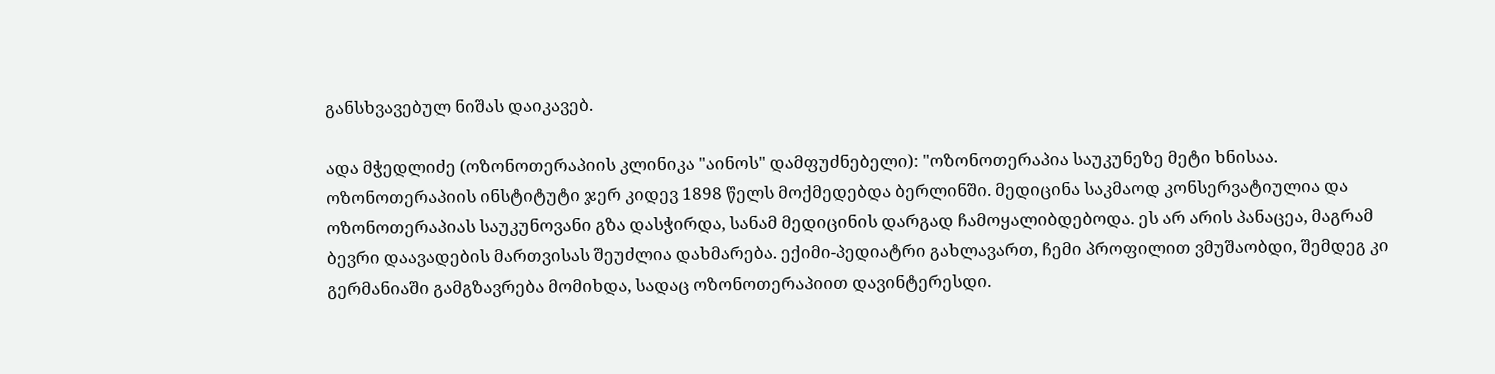განსხვავებულ ნიშას დაიკავებ.

ადა მჭედლიძე (ოზონოთერაპიის კლინიკა "აინოს" დამფუძნებელი): "ოზონოთერაპია საუკუნეზე მეტი ხნისაა. ოზონოთერაპიის ინსტიტუტი ჯერ კიდევ 1898 წელს მოქმედებდა ბერლინში. მედიცინა საკმაოდ კონსერვატიულია და ოზონოთერაპიას საუკუნოვანი გზა დასჭირდა, სანამ მედიცინის დარგად ჩამოყალიბდებოდა. ეს არ არის პანაცეა, მაგრამ ბევრი დაავადების მართვისას შეუძლია დახმარება. ექიმი-პედიატრი გახლავართ, ჩემი პროფილით ვმუშაობდი, შემდეგ კი გერმანიაში გამგზავრება მომიხდა, სადაც ოზონოთერაპიით დავინტერესდი.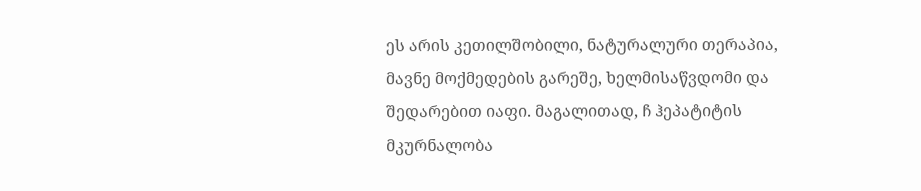ეს არის კეთილშობილი, ნატურალური თერაპია, მავნე მოქმედების გარეშე, ხელმისაწვდომი და შედარებით იაფი. მაგალითად, ჩ ჰეპატიტის მკურნალობა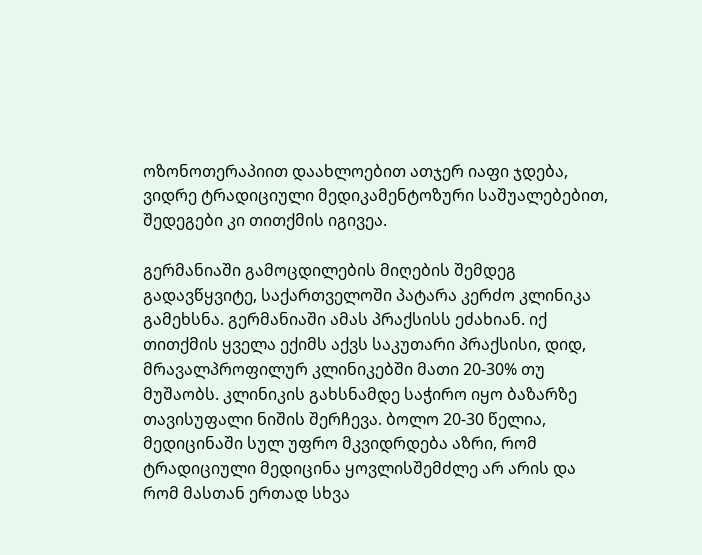ოზონოთერაპიით დაახლოებით ათჯერ იაფი ჯდება, ვიდრე ტრადიციული მედიკამენტოზური საშუალებებით, შედეგები კი თითქმის იგივეა.

გერმანიაში გამოცდილების მიღების შემდეგ გადავწყვიტე, საქართველოში პატარა კერძო კლინიკა გამეხსნა. გერმანიაში ამას პრაქსისს ეძახიან. იქ თითქმის ყველა ექიმს აქვს საკუთარი პრაქსისი, დიდ, მრავალპროფილურ კლინიკებში მათი 20-30% თუ მუშაობს. კლინიკის გახსნამდე საჭირო იყო ბაზარზე თავისუფალი ნიშის შერჩევა. ბოლო 20-30 წელია, მედიცინაში სულ უფრო მკვიდრდება აზრი, რომ ტრადიციული მედიცინა ყოვლისშემძლე არ არის და რომ მასთან ერთად სხვა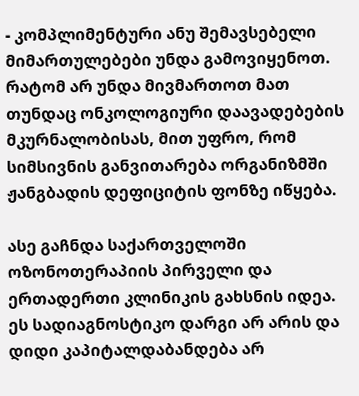- კომპლიმენტური ანუ შემავსებელი მიმართულებები უნდა გამოვიყენოთ. რატომ არ უნდა მივმართოთ მათ თუნდაც ონკოლოგიური დაავადებების მკურნალობისას, მით უფრო, რომ სიმსივნის განვითარება ორგანიზმში ჟანგბადის დეფიციტის ფონზე იწყება.

ასე გაჩნდა საქართველოში ოზონოთერაპიის პირველი და ერთადერთი კლინიკის გახსნის იდეა. ეს სადიაგნოსტიკო დარგი არ არის და დიდი კაპიტალდაბანდება არ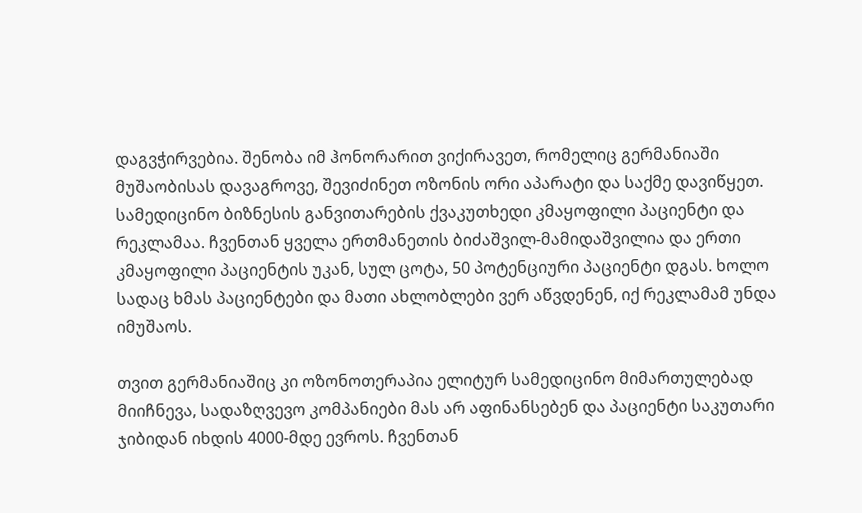დაგვჭირვებია. შენობა იმ ჰონორარით ვიქირავეთ, რომელიც გერმანიაში მუშაობისას დავაგროვე, შევიძინეთ ოზონის ორი აპარატი და საქმე დავიწყეთ. სამედიცინო ბიზნესის განვითარების ქვაკუთხედი კმაყოფილი პაციენტი და რეკლამაა. ჩვენთან ყველა ერთმანეთის ბიძაშვილ-მამიდაშვილია და ერთი კმაყოფილი პაციენტის უკან, სულ ცოტა, 50 პოტენციური პაციენტი დგას. ხოლო სადაც ხმას პაციენტები და მათი ახლობლები ვერ აწვდენენ, იქ რეკლამამ უნდა იმუშაოს.

თვით გერმანიაშიც კი ოზონოთერაპია ელიტურ სამედიცინო მიმართულებად მიიჩნევა, სადაზღვევო კომპანიები მას არ აფინანსებენ და პაციენტი საკუთარი ჯიბიდან იხდის 4000-მდე ევროს. ჩვენთან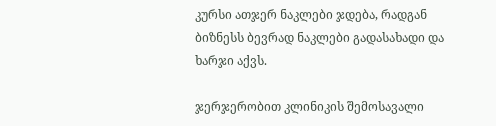კურსი ათჯერ ნაკლები ჯდება, რადგან ბიზნესს ბევრად ნაკლები გადასახადი და ხარჯი აქვს.

ჯერჯერობით კლინიკის შემოსავალი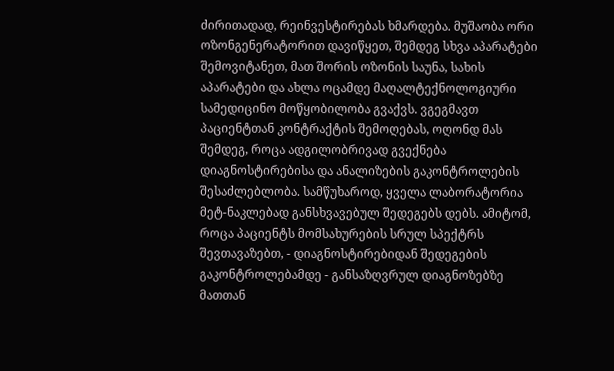ძირითადად, რეინვესტირებას ხმარდება. მუშაობა ორი ოზონგენერატორით დავიწყეთ, შემდეგ სხვა აპარატები შემოვიტანეთ, მათ შორის ოზონის საუნა, სახის აპარატები და ახლა ოცამდე მაღალტექნოლოგიური სამედიცინო მოწყობილობა გვაქვს. ვგეგმავთ პაციენტთან კონტრაქტის შემოღებას, ოღონდ მას შემდეგ, როცა ადგილობრივად გვექნება დიაგნოსტირებისა და ანალიზების გაკონტროლების შესაძლებლობა. სამწუხაროდ, ყველა ლაბორატორია მეტ-ნაკლებად განსხვავებულ შედეგებს დებს. ამიტომ, როცა პაციენტს მომსახურების სრულ სპექტრს შევთავაზებთ, - დიაგნოსტირებიდან შედეგების გაკონტროლებამდე - განსაზღვრულ დიაგნოზებზე მათთან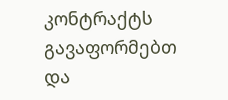კონტრაქტს გავაფორმებთ და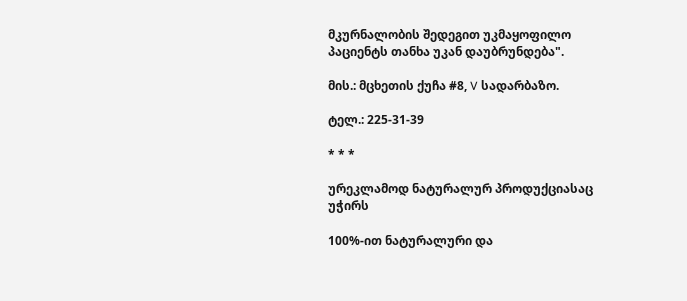მკურნალობის შედეგით უკმაყოფილო პაციენტს თანხა უკან დაუბრუნდება".

მის.: მცხეთის ქუჩა #8, V სადარბაზო.

ტელ.: 225-31-39

* * *

ურეკლამოდ ნატურალურ პროდუქციასაც უჭირს

100%-ით ნატურალური და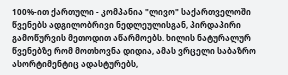100%-ით ქართული - კომპანია "ლივო" საქართველოში წვენებს ადგილობრივი ნედლეულისგან, პირდაპირი გამოწურვის მეთოდით აწარმოებს. ხილის ნატურალურ წვენებზე რომ მოთხოვნა დიდია, ამას ვრცელი საბაზრო ასორტიმენტიც ადასტურებს,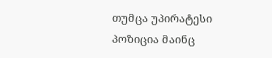თუმცა უპირატესი პოზიცია მაინც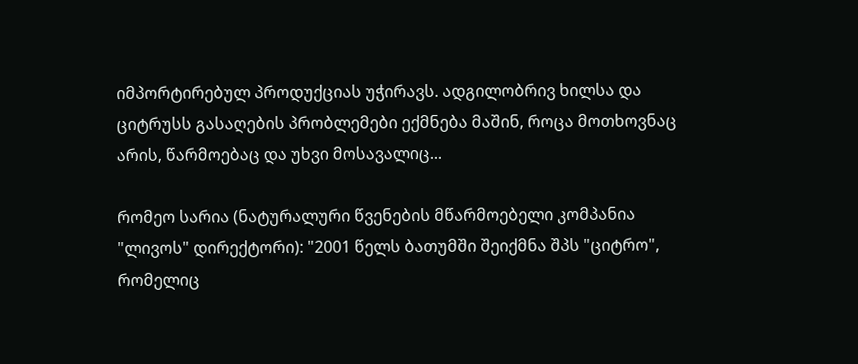იმპორტირებულ პროდუქციას უჭირავს. ადგილობრივ ხილსა და ციტრუსს გასაღების პრობლემები ექმნება მაშინ, როცა მოთხოვნაც არის, წარმოებაც და უხვი მოსავალიც...

რომეო სარია (ნატურალური წვენების მწარმოებელი კომპანია "ლივოს" დირექტორი): "2001 წელს ბათუმში შეიქმნა შპს "ციტრო", რომელიც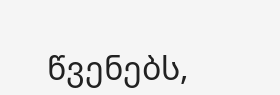წვენებს,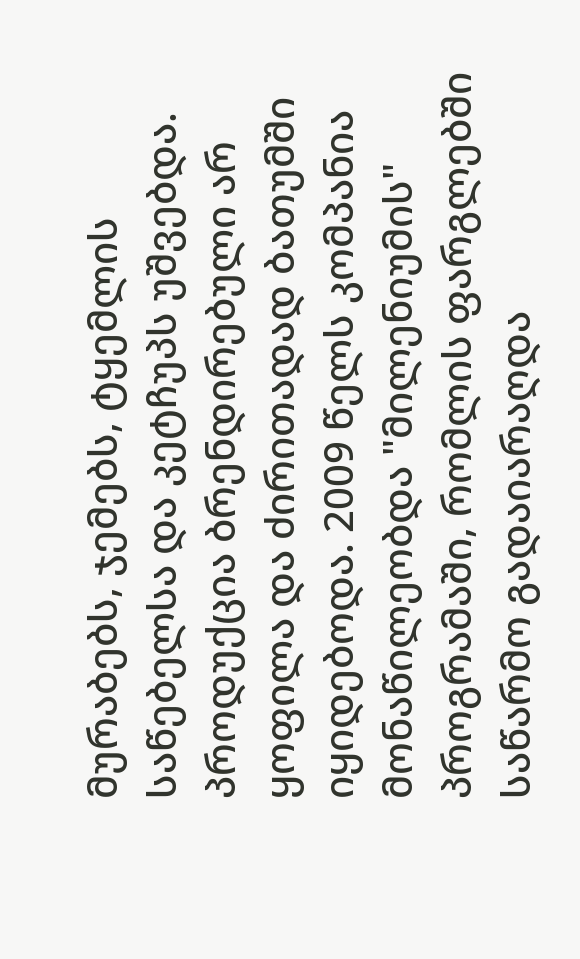მურაბებს, ჯემებს, ტყემლის საწებელსა და კეტჩუპს უშვებდა. პროდუქცია ბრენდირებული არ ყოფილა და ძირითადად ბათუმში იყიდებოდა. 2009 წელს კომპანია მონაწილეობდა "მილენიუმის" პროგრამაში, რომლის ფარგლებში საწარმო გადაიარაღდა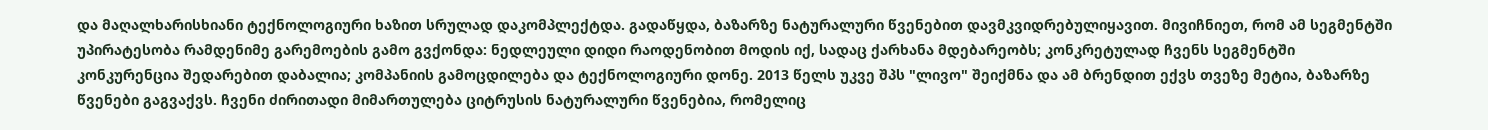და მაღალხარისხიანი ტექნოლოგიური ხაზით სრულად დაკომპლექტდა. გადაწყდა, ბაზარზე ნატურალური წვენებით დავმკვიდრებულიყავით. მივიჩნიეთ, რომ ამ სეგმენტში უპირატესობა რამდენიმე გარემოების გამო გვქონდა: ნედლეული დიდი რაოდენობით მოდის იქ, სადაც ქარხანა მდებარეობს; კონკრეტულად ჩვენს სეგმენტში კონკურენცია შედარებით დაბალია; კომპანიის გამოცდილება და ტექნოლოგიური დონე. 2013 წელს უკვე შპს "ლივო" შეიქმნა და ამ ბრენდით ექვს თვეზე მეტია, ბაზარზე წვენები გაგვაქვს. ჩვენი ძირითადი მიმართულება ციტრუსის ნატურალური წვენებია, რომელიც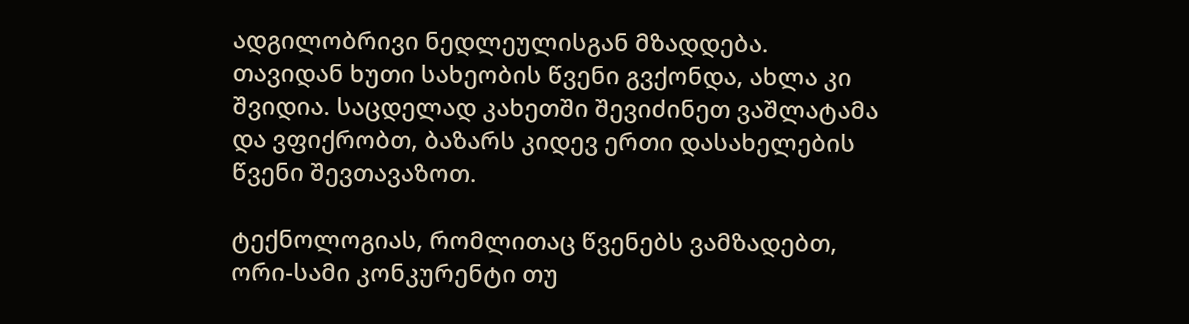ადგილობრივი ნედლეულისგან მზადდება. თავიდან ხუთი სახეობის წვენი გვქონდა, ახლა კი შვიდია. საცდელად კახეთში შევიძინეთ ვაშლატამა და ვფიქრობთ, ბაზარს კიდევ ერთი დასახელების წვენი შევთავაზოთ.

ტექნოლოგიას, რომლითაც წვენებს ვამზადებთ, ორი-სამი კონკურენტი თუ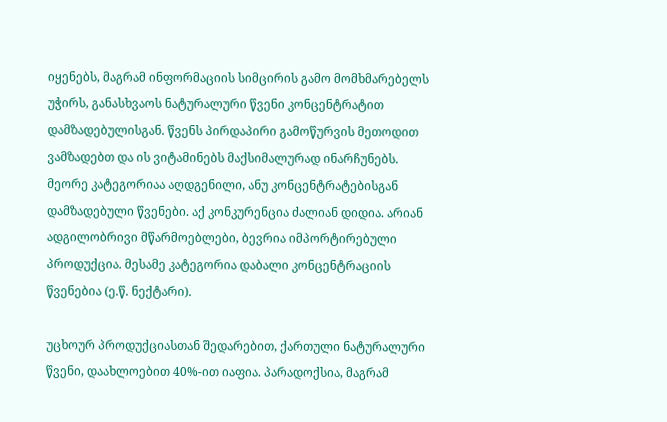იყენებს, მაგრამ ინფორმაციის სიმცირის გამო მომხმარებელს უჭირს, განასხვაოს ნატურალური წვენი კონცენტრატით დამზადებულისგან. წვენს პირდაპირი გამოწურვის მეთოდით ვამზადებთ და ის ვიტამინებს მაქსიმალურად ინარჩუნებს. მეორე კატეგორიაა აღდგენილი, ანუ კონცენტრატებისგან დამზადებული წვენები. აქ კონკურენცია ძალიან დიდია. არიან ადგილობრივი მწარმოებლები, ბევრია იმპორტირებული პროდუქცია. მესამე კატეგორია დაბალი კონცენტრაციის წვენებია (ე.წ. ნექტარი).

უცხოურ პროდუქციასთან შედარებით, ქართული ნატურალური წვენი, დაახლოებით 40%-ით იაფია. პარადოქსია, მაგრამ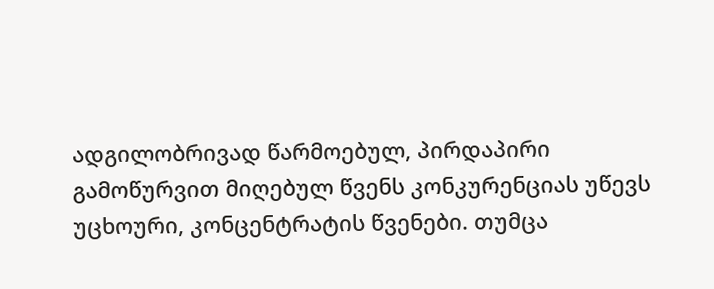ადგილობრივად წარმოებულ, პირდაპირი გამოწურვით მიღებულ წვენს კონკურენციას უწევს უცხოური, კონცენტრატის წვენები. თუმცა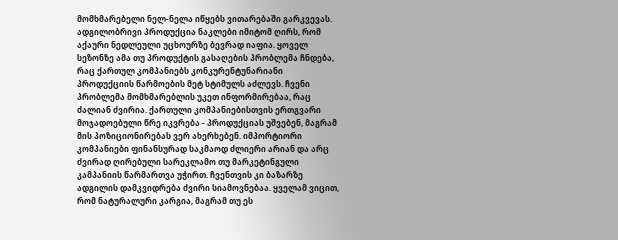მომხმარებელი ნელ-ნელა იწყებს ვითარებაში გარკვევას. ადგილობრივი პროდუქცია ნაკლები იმიტომ ღირს, რომ აქაური ნედლეული უცხოურზე ბევრად იაფია. ყოველ სეზონზე ამა თუ პროდუქტის გასაღების პრობლემა ჩნდება, რაც ქართულ კომპანიებს კონკურენტუნარიანი პროდუქციის წარმოების მეტ სტიმულს აძლევს. ჩვენი პრობლემა მომხმარებლის უკეთ ინფორმირებაა, რაც ძალიან ძვირია. ქართული კომპანიებისთვის ერთგვარი მოჯადოებული წრე იკვრება - პროდუქციას უშვებენ, მაგრამ მის პოზიციონირებას ვერ ახერხებენ. იმპორტიორი კომპანიები ფინანსურად საკმაოდ ძლიერი არიან და არც ძვირად ღირებული სარეკლამო თუ მარკეტინგული კამპანიის წარმართვა უჭირთ. ჩვენთვის კი ბაზარზე ადგილის დამკვიდრება ძვირი სიამოვნებაა. ყველამ ვიცით, რომ ნატურალური კარგია, მაგრამ თუ ეს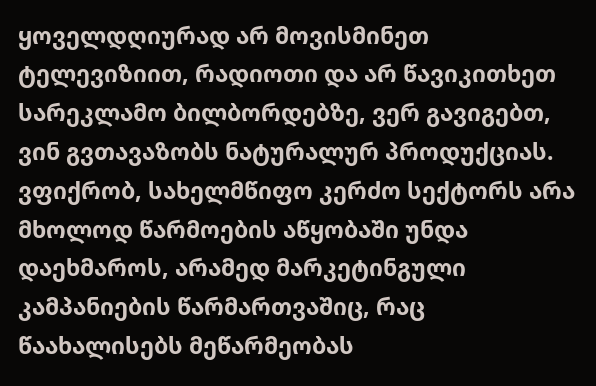ყოველდღიურად არ მოვისმინეთ ტელევიზიით, რადიოთი და არ წავიკითხეთ სარეკლამო ბილბორდებზე, ვერ გავიგებთ, ვინ გვთავაზობს ნატურალურ პროდუქციას. ვფიქრობ, სახელმწიფო კერძო სექტორს არა მხოლოდ წარმოების აწყობაში უნდა დაეხმაროს, არამედ მარკეტინგული კამპანიების წარმართვაშიც, რაც წაახალისებს მეწარმეობას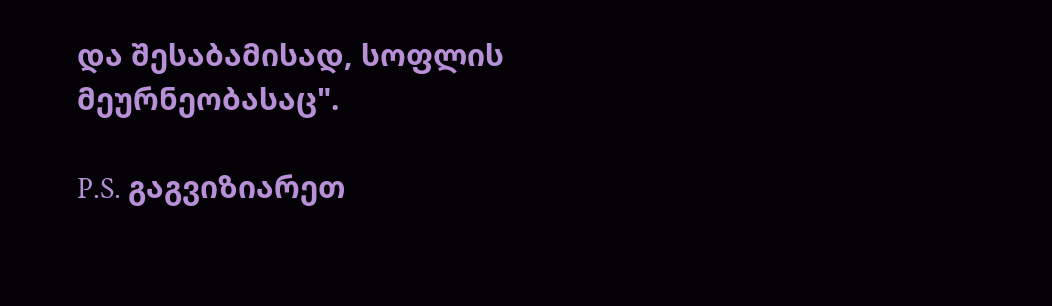და შესაბამისად, სოფლის მეურნეობასაც".

P.S. გაგვიზიარეთ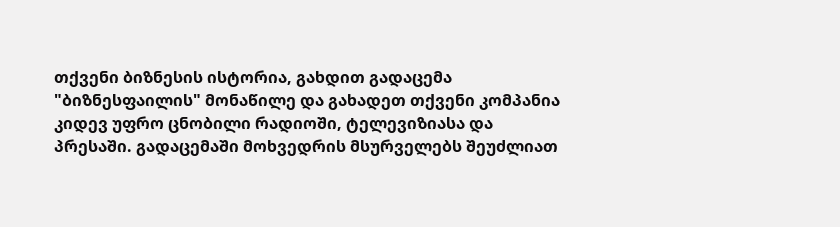თქვენი ბიზნესის ისტორია, გახდით გადაცემა "ბიზნესფაილის" მონაწილე და გახადეთ თქვენი კომპანია კიდევ უფრო ცნობილი რადიოში, ტელევიზიასა და პრესაში. გადაცემაში მოხვედრის მსურველებს შეუძლიათ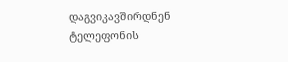დაგვიკავშირდნენ ტელეფონის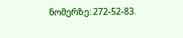ნომერზე: 272-52-83.